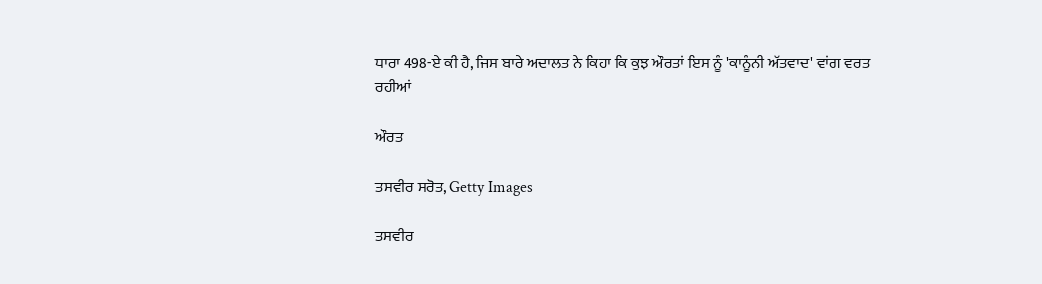ਧਾਰਾ 498-ਏ ਕੀ ਹੈ, ਜਿਸ ਬਾਰੇ ਅਦਾਲਤ ਨੇ ਕਿਹਾ ਕਿ ਕੁਝ ਔਰਤਾਂ ਇਸ ਨੂੰ 'ਕਾਨੂੰਨੀ ਅੱਤਵਾਦ' ਵਾਂਗ ਵਰਤ ਰਹੀਆਂ

ਔਰਤ

ਤਸਵੀਰ ਸਰੋਤ, Getty Images

ਤਸਵੀਰ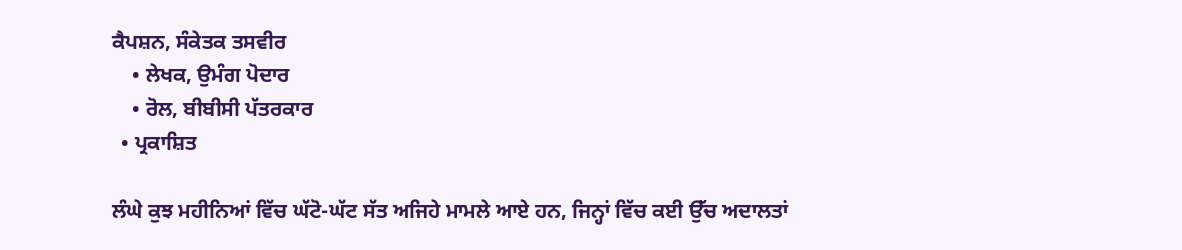ਕੈਪਸ਼ਨ, ਸੰਕੇਤਕ ਤਸਵੀਰ
    • ਲੇਖਕ, ਉਮੰਗ ਪੋਦਾਰ
    • ਰੋਲ, ਬੀਬੀਸੀ ਪੱਤਰਕਾਰ
  • ਪ੍ਰਕਾਸ਼ਿਤ

ਲੰਘੇ ਕੁਝ ਮਹੀਨਿਆਂ ਵਿੱਚ ਘੱਟੋ-ਘੱਟ ਸੱਤ ਅਜਿਹੇ ਮਾਮਲੇ ਆਏ ਹਨ, ਜਿਨ੍ਹਾਂ ਵਿੱਚ ਕਈ ਉੱਚ ਅਦਾਲਤਾਂ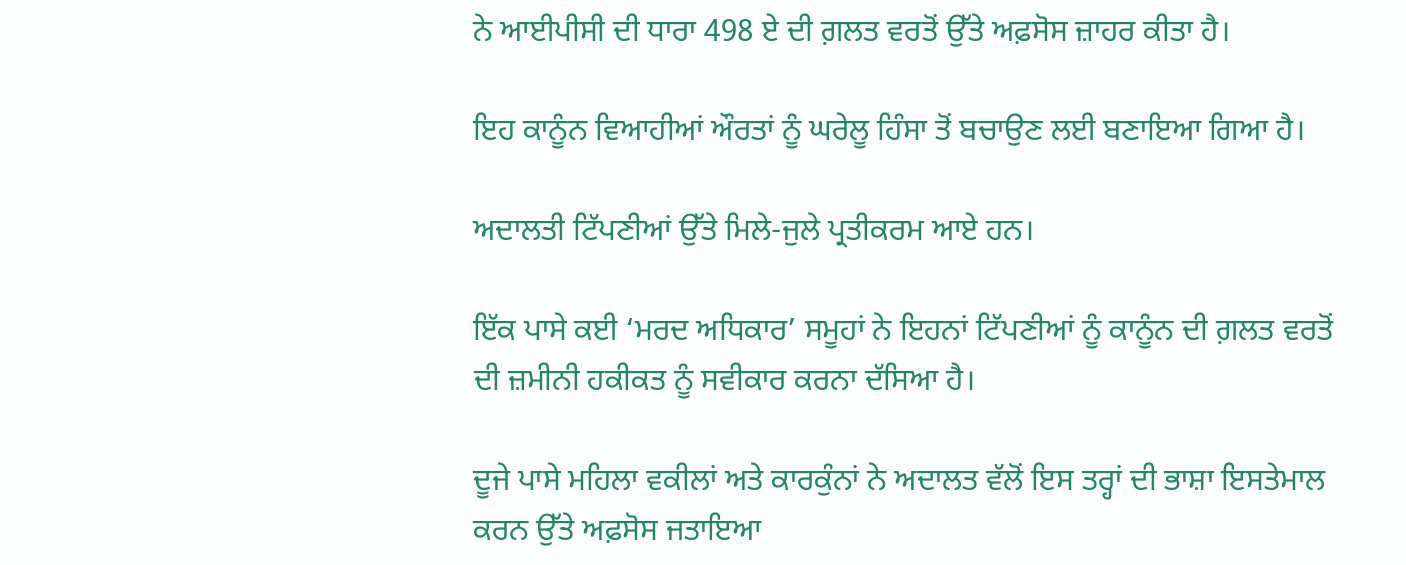ਨੇ ਆਈਪੀਸੀ ਦੀ ਧਾਰਾ 498 ਏ ਦੀ ਗ਼ਲਤ ਵਰਤੋਂ ਉੱਤੇ ਅਫ਼ਸੋਸ ਜ਼ਾਹਰ ਕੀਤਾ ਹੈ।

ਇਹ ਕਾਨੂੰਨ ਵਿਆਹੀਆਂ ਔਰਤਾਂ ਨੂੰ ਘਰੇਲੂ ਹਿੰਸਾ ਤੋਂ ਬਚਾਉਣ ਲਈ ਬਣਾਇਆ ਗਿਆ ਹੈ।

ਅਦਾਲਤੀ ਟਿੱਪਣੀਆਂ ਉੱਤੇ ਮਿਲੇ-ਜੁਲੇ ਪ੍ਰਤੀਕਰਮ ਆਏ ਹਨ।

ਇੱਕ ਪਾਸੇ ਕਈ ‘ਮਰਦ ਅਧਿਕਾਰ’ ਸਮੂਹਾਂ ਨੇ ਇਹਨਾਂ ਟਿੱਪਣੀਆਂ ਨੂੰ ਕਾਨੂੰਨ ਦੀ ਗ਼ਲਤ ਵਰਤੋਂ ਦੀ ਜ਼ਮੀਨੀ ਹਕੀਕਤ ਨੂੰ ਸਵੀਕਾਰ ਕਰਨਾ ਦੱਸਿਆ ਹੈ।

ਦੂਜੇ ਪਾਸੇ ਮਹਿਲਾ ਵਕੀਲਾਂ ਅਤੇ ਕਾਰਕੁੰਨਾਂ ਨੇ ਅਦਾਲਤ ਵੱਲੋਂ ਇਸ ਤਰ੍ਹਾਂ ਦੀ ਭਾਸ਼ਾ ਇਸਤੇਮਾਲ ਕਰਨ ਉੱਤੇ ਅਫ਼ਸੋਸ ਜਤਾਇਆ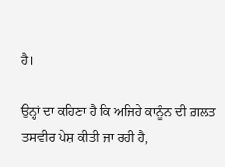ਹੈ।

ਉਨ੍ਹਾਂ ਦਾ ਕਹਿਣਾ ਹੈ ਕਿ ਅਜਿਹੇ ਕਾਨੂੰਨ ਦੀ ਗ਼ਲਤ ਤਸਵੀਰ ਪੇਸ਼ ਕੀਤੀ ਜਾ ਰਹੀ ਹੈ,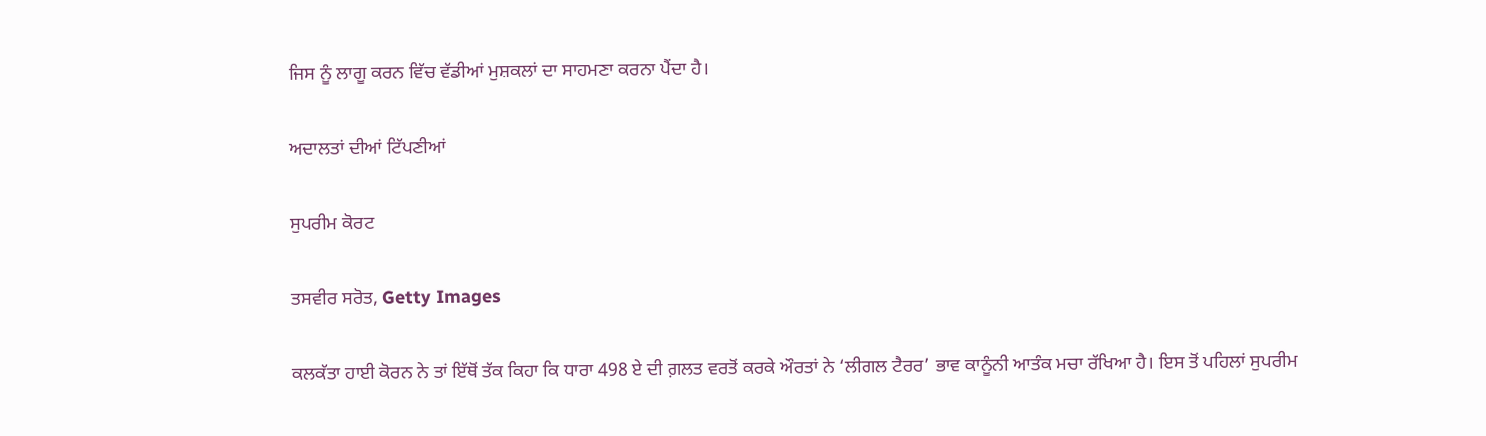ਜਿਸ ਨੂੰ ਲਾਗੂ ਕਰਨ ਵਿੱਚ ਵੱਡੀਆਂ ਮੁਸ਼ਕਲਾਂ ਦਾ ਸਾਹਮਣਾ ਕਰਨਾ ਪੈਂਦਾ ਹੈ।

ਅਦਾਲਤਾਂ ਦੀਆਂ ਟਿੱਪਣੀਆਂ

ਸੁਪਰੀਮ ਕੋਰਟ

ਤਸਵੀਰ ਸਰੋਤ, Getty Images

ਕਲਕੱਤਾ ਹਾਈ ਕੋਰਨ ਨੇ ਤਾਂ ਇੱਥੋਂ ਤੱਕ ਕਿਹਾ ਕਿ ਧਾਰਾ 498 ਏ ਦੀ ਗ਼ਲਤ ਵਰਤੋਂ ਕਰਕੇ ਔਰਤਾਂ ਨੇ ‘ਲੀਗਲ ਟੈਰਰ’ ਭਾਵ ਕਾਨੂੰਨੀ ਆਤੰਕ ਮਚਾ ਰੱਖਿਆ ਹੈ। ਇਸ ਤੋਂ ਪਹਿਲਾਂ ਸੁਪਰੀਮ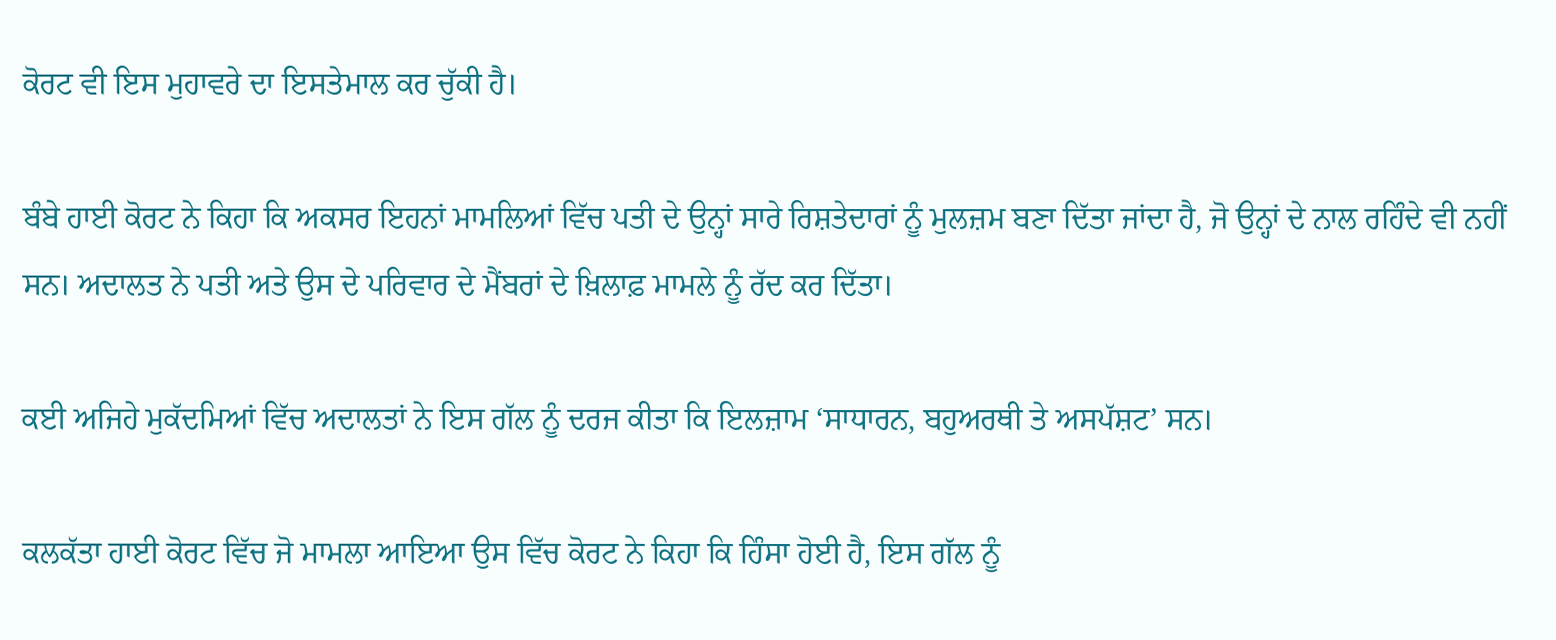ਕੋਰਟ ਵੀ ਇਸ ਮੁਹਾਵਰੇ ਦਾ ਇਸਤੇਮਾਲ ਕਰ ਚੁੱਕੀ ਹੈ।

ਬੰਬੇ ਹਾਈ ਕੋਰਟ ਨੇ ਕਿਹਾ ਕਿ ਅਕਸਰ ਇਹਨਾਂ ਮਾਮਲਿਆਂ ਵਿੱਚ ਪਤੀ ਦੇ ਉਨ੍ਹਾਂ ਸਾਰੇ ਰਿਸ਼ਤੇਦਾਰਾਂ ਨੂੰ ਮੁਲਜ਼ਮ ਬਣਾ ਦਿੱਤਾ ਜਾਂਦਾ ਹੈ, ਜੋ ਉਨ੍ਹਾਂ ਦੇ ਨਾਲ ਰਹਿੰਦੇ ਵੀ ਨਹੀਂ ਸਨ। ਅਦਾਲਤ ਨੇ ਪਤੀ ਅਤੇ ਉਸ ਦੇ ਪਰਿਵਾਰ ਦੇ ਮੈਂਬਰਾਂ ਦੇ ਖ਼ਿਲਾਫ਼ ਮਾਮਲੇ ਨੂੰ ਰੱਦ ਕਰ ਦਿੱਤਾ।

ਕਈ ਅਜਿਹੇ ਮੁਕੱਦਮਿਆਂ ਵਿੱਚ ਅਦਾਲਤਾਂ ਨੇ ਇਸ ਗੱਲ ਨੂੰ ਦਰਜ ਕੀਤਾ ਕਿ ਇਲਜ਼ਾਮ ‘ਸਾਧਾਰਨ, ਬਹੁਅਰਥੀ ਤੇ ਅਸਪੱਸ਼ਟ’ ਸਨ।

ਕਲਕੱਤਾ ਹਾਈ ਕੋਰਟ ਵਿੱਚ ਜੋ ਮਾਮਲਾ ਆਇਆ ਉਸ ਵਿੱਚ ਕੋਰਟ ਨੇ ਕਿਹਾ ਕਿ ਹਿੰਸਾ ਹੋਈ ਹੈ, ਇਸ ਗੱਲ ਨੂੰ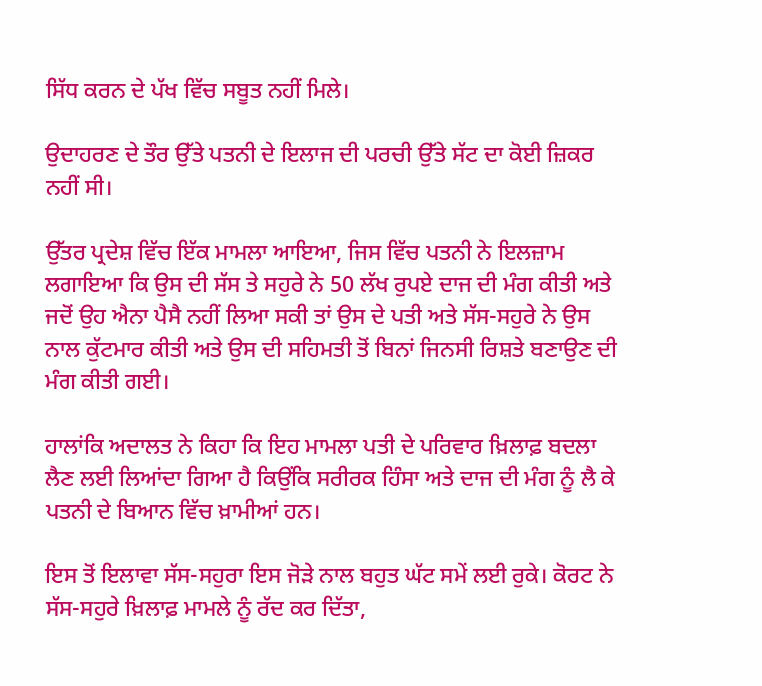ਸਿੱਧ ਕਰਨ ਦੇ ਪੱਖ ਵਿੱਚ ਸਬੂਤ ਨਹੀਂ ਮਿਲੇ।

ਉਦਾਹਰਣ ਦੇ ਤੌਰ ਉੱਤੇ ਪਤਨੀ ਦੇ ਇਲਾਜ ਦੀ ਪਰਚੀ ਉੱਤੇ ਸੱਟ ਦਾ ਕੋਈ ਜ਼ਿਕਰ ਨਹੀਂ ਸੀ।

ਉੱਤਰ ਪ੍ਰਦੇਸ਼ ਵਿੱਚ ਇੱਕ ਮਾਮਲਾ ਆਇਆ, ਜਿਸ ਵਿੱਚ ਪਤਨੀ ਨੇ ਇਲਜ਼ਾਮ ਲਗਾਇਆ ਕਿ ਉਸ ਦੀ ਸੱਸ ਤੇ ਸਹੁਰੇ ਨੇ 50 ਲੱਖ ਰੁਪਏ ਦਾਜ ਦੀ ਮੰਗ ਕੀਤੀ ਅਤੇ ਜਦੋਂ ਉਹ ਐਨਾ ਪੈਸੈ ਨਹੀਂ ਲਿਆ ਸਕੀ ਤਾਂ ਉਸ ਦੇ ਪਤੀ ਅਤੇ ਸੱਸ-ਸਹੁਰੇ ਨੇ ਉਸ ਨਾਲ ਕੁੱਟਮਾਰ ਕੀਤੀ ਅਤੇ ਉਸ ਦੀ ਸਹਿਮਤੀ ਤੋਂ ਬਿਨਾਂ ਜਿਨਸੀ ਰਿਸ਼ਤੇ ਬਣਾਉਣ ਦੀ ਮੰਗ ਕੀਤੀ ਗਈ।

ਹਾਲਾਂਕਿ ਅਦਾਲਤ ਨੇ ਕਿਹਾ ਕਿ ਇਹ ਮਾਮਲਾ ਪਤੀ ਦੇ ਪਰਿਵਾਰ ਖ਼ਿਲਾਫ਼ ਬਦਲਾ ਲੈਣ ਲਈ ਲਿਆਂਦਾ ਗਿਆ ਹੈ ਕਿਉਂਕਿ ਸਰੀਰਕ ਹਿੰਸਾ ਅਤੇ ਦਾਜ ਦੀ ਮੰਗ ਨੂੰ ਲੈ ਕੇ ਪਤਨੀ ਦੇ ਬਿਆਨ ਵਿੱਚ ਖ਼ਾਮੀਆਂ ਹਨ।

ਇਸ ਤੋਂ ਇਲਾਵਾ ਸੱਸ-ਸਹੁਰਾ ਇਸ ਜੋੜੇ ਨਾਲ ਬਹੁਤ ਘੱਟ ਸਮੇਂ ਲਈ ਰੁਕੇ। ਕੋਰਟ ਨੇ ਸੱਸ-ਸਹੁਰੇ ਖ਼ਿਲਾਫ਼ ਮਾਮਲੇ ਨੂੰ ਰੱਦ ਕਰ ਦਿੱਤਾ,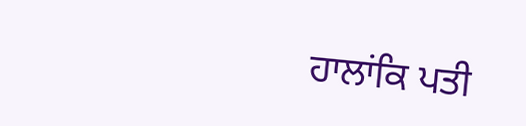ਹਾਲਾਂਕਿ ਪਤੀ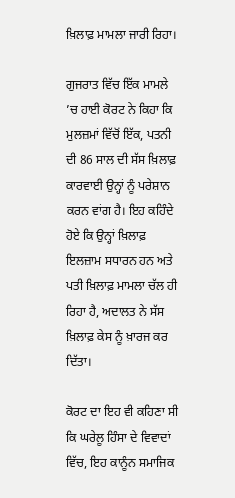ਖ਼ਿਲਾਫ਼ ਮਾਮਲਾ ਜਾਰੀ ਰਿਹਾ।

ਗੁਜਰਾਤ ਵਿੱਚ ਇੱਕ ਮਾਮਲੇ ’ਚ ਹਾਈ ਕੋਰਟ ਨੇ ਕਿਹਾ ਕਿ ਮੁਲਜ਼ਮਾਂ ਵਿੱਚੋਂ ਇੱਕ, ਪਤਨੀ ਦੀ 86 ਸਾਲ ਦੀ ਸੱਸ ਖ਼ਿਲਾਫ਼ ਕਾਰਵਾਈ ਉਨ੍ਹਾਂ ਨੂੰ ਪਰੇਸ਼ਾਨ ਕਰਨ ਵਾਂਗ ਹੈ। ਇਹ ਕਹਿੰਦੇ ਹੋਏ ਕਿ ਉਨ੍ਹਾਂ ਖ਼ਿਲਾਫ਼ ਇਲਜ਼ਾਮ ਸਧਾਰਨ ਹਨ ਅਤੇ ਪਤੀ ਖ਼ਿਲਾਫ਼ ਮਾਮਲਾ ਚੱਲ ਹੀ ਰਿਹਾ ਹੈ, ਅਦਾਲਤ ਨੇ ਸੱਸ ਖ਼ਿਲਾਫ਼ ਕੇਸ ਨੂੰ ਖ਼ਾਰਜ ਕਰ ਦਿੱਤਾ।

ਕੋਰਟ ਦਾ ਇਹ ਵੀ ਕਹਿਣਾ ਸੀ ਕਿ ਘਰੇਲੂ ਹਿੰਸਾ ਦੇ ਵਿਵਾਦਾਂ ਵਿੱਚ, ਇਹ ਕਾਨੂੰਨ ਸਮਾਜਿਕ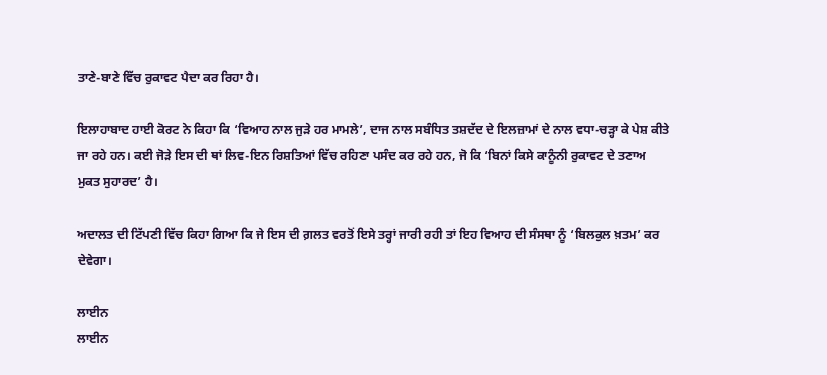ਤਾਣੇ-ਬਾਣੇ ਵਿੱਚ ਰੁਕਾਵਟ ਪੈਦਾ ਕਰ ਰਿਹਾ ਹੈ।

ਇਲਾਹਾਬਾਦ ਹਾਈ ਕੋਰਟ ਨੇ ਕਿਹਾ ਕਿ ‘ਵਿਆਹ ਨਾਲ ਜੁੜੇ ਹਰ ਮਾਮਲੇ’, ਦਾਜ ਨਾਲ ਸਬੰਧਿਤ ਤਸ਼ਦੱਦ ਦੇ ਇਲਜ਼ਾਮਾਂ ਦੇ ਨਾਲ ਵਧਾ-ਚੜ੍ਹਾ ਕੇ ਪੇਸ਼ ਕੀਤੇ ਜਾ ਰਹੇ ਹਨ। ਕਈ ਜੋੜੇ ਇਸ ਦੀ ਥਾਂ ਲਿਵ-ਇਨ ਰਿਸ਼ਤਿਆਂ ਵਿੱਚ ਰਹਿਣਾ ਪਸੰਦ ਕਰ ਰਹੇ ਹਨ, ਜੋ ਕਿ ‘ਬਿਨਾਂ ਕਿਸੇ ਕਾਨੂੰਨੀ ਰੁਕਾਵਟ ਦੇ ਤਣਾਅ ਮੁਕਤ ਸੁਹਾਰਦ’ ਹੈ।

ਅਦਾਲਤ ਦੀ ਟਿੱਪਣੀ ਵਿੱਚ ਕਿਹਾ ਗਿਆ ਕਿ ਜੇ ਇਸ ਦੀ ਗ਼ਲਤ ਵਰਤੋਂ ਇਸੇ ਤਰ੍ਹਾਂ ਜਾਰੀ ਰਹੀ ਤਾਂ ਇਹ ਵਿਆਹ ਦੀ ਸੰਸਥਾ ਨੂੰ ‘ਬਿਲਕੁਲ ਖ਼ਤਮ’ ਕਰ ਦੇਵੇਗਾ।

ਲਾਈਨ
ਲਾਈਨ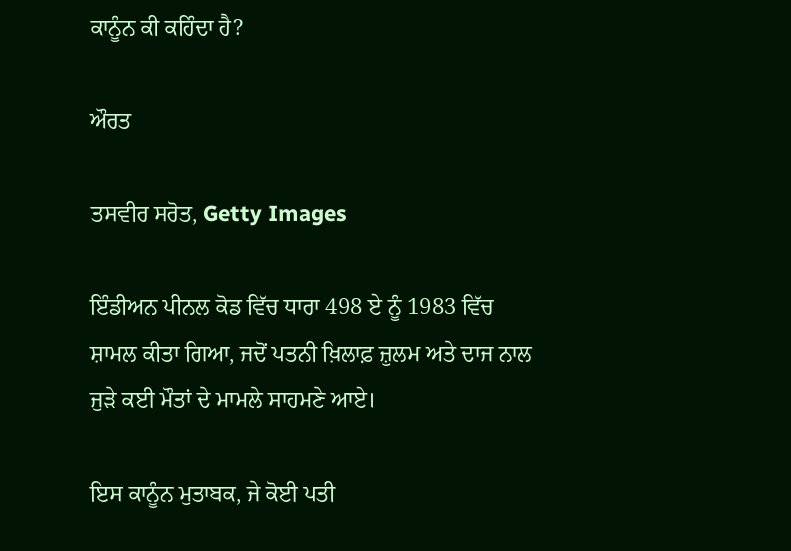ਕਾਨੂੰਨ ਕੀ ਕਹਿੰਦਾ ਹੈ?

ਔਰਤ

ਤਸਵੀਰ ਸਰੋਤ, Getty Images

ਇੰਡੀਅਨ ਪੀਨਲ ਕੋਡ ਵਿੱਚ ਧਾਰਾ 498 ਏ ਨੂੰ 1983 ਵਿੱਚ ਸ਼ਾਮਲ ਕੀਤਾ ਗਿਆ, ਜਦੋਂ ਪਤਨੀ ਖ਼ਿਲਾਫ਼ ਜ਼ੁਲਮ ਅਤੇ ਦਾਜ ਨਾਲ ਜੁੜੇ ਕਈ ਮੌਤਾਂ ਦੇ ਮਾਮਲੇ ਸਾਹਮਣੇ ਆਏ।

ਇਸ ਕਾਨੂੰਨ ਮੁਤਾਬਕ, ਜੇ ਕੋਈ ਪਤੀ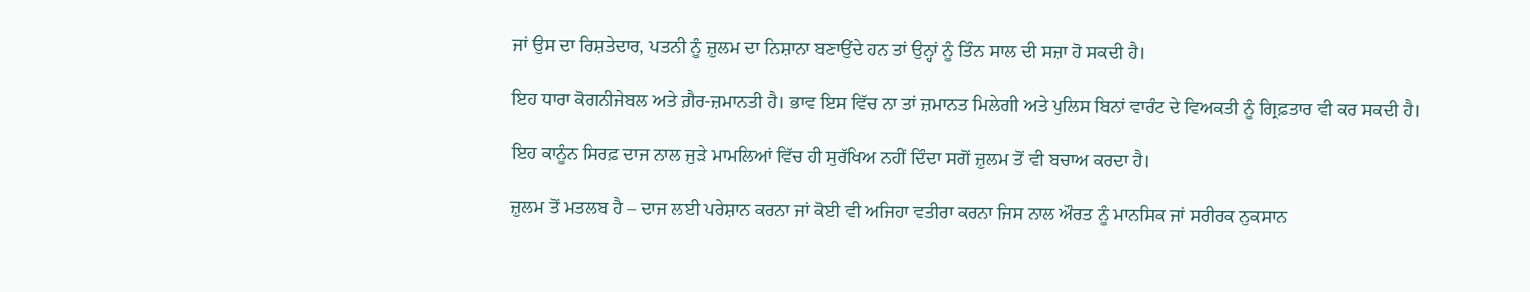ਜਾਂ ਉਸ ਦਾ ਰਿਸ਼ਤੇਦਾਰ, ਪਤਨੀ ਨੂੰ ਜ਼ੁਲਮ ਦਾ ਨਿਸ਼ਾਨਾ ਬਣਾਉਂਦੇ ਹਨ ਤਾਂ ਉਨ੍ਹਾਂ ਨੂੰ ਤਿੰਨ ਸਾਲ ਦੀ ਸਜ਼ਾ ਹੋ ਸਕਦੀ ਹੈ।

ਇਹ ਧਾਰਾ ਕੋਗਨੀਜੇਬਲ ਅਤੇ ਗ਼ੈਰ-ਜ਼ਮਾਨਤੀ ਹੈ। ਭਾਵ ਇਸ ਵਿੱਚ ਨਾ ਤਾਂ ਜ਼ਮਾਨਤ ਮਿਲੇਗੀ ਅਤੇ ਪੁਲਿਸ ਬਿਨਾਂ ਵਾਰੰਟ ਦੇ ਵਿਅਕਤੀ ਨੂੰ ਗ੍ਰਿਫ਼ਤਾਰ ਵੀ ਕਰ ਸਕਦੀ ਹੈ।

ਇਹ ਕਾਨੂੰਨ ਸਿਰਫ਼ ਦਾਜ ਨਾਲ ਜੁੜੇ ਮਾਮਲਿਆਂ ਵਿੱਚ ਹੀ ਸੁਰੱਖਿਅ ਨਹੀਂ ਦਿੰਦਾ ਸਗੋਂ ਜ਼ੁਲਮ ਤੋਂ ਵੀ ਬਚਾਅ ਕਰਦਾ ਹੈ।

ਜ਼ੁਲਮ ਤੋਂ ਮਤਲਬ ਹੈ – ਦਾਜ ਲਈ ਪਰੇਸ਼ਾਨ ਕਰਨਾ ਜਾਂ ਕੋਈ ਵੀ ਅਜਿਹਾ ਵਤੀਰਾ ਕਰਨਾ ਜਿਸ ਨਾਲ ਔਰਤ ਨੂੰ ਮਾਨਸਿਕ ਜਾਂ ਸਰੀਰਕ ਨੁਕਸਾਨ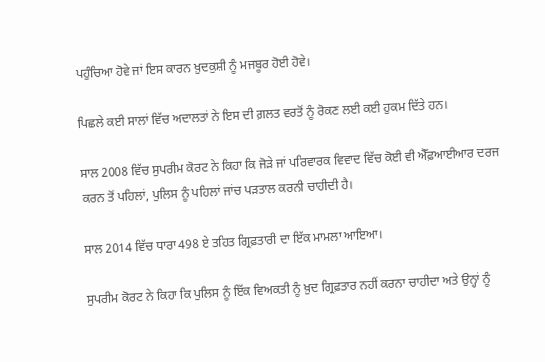ਪਹੁੰਚਿਆ ਹੋਵੇ ਜਾਂ ਇਸ ਕਾਰਨ ਖ਼ੁਦਕੁਸ਼ੀ ਨੂੰ ਮਜਬੂਰ ਹੋਈ ਹੋਵੇ।

ਪਿਛਲੇ ਕਈ ਸਾਲਾਂ ਵਿੱਚ ਅਦਾਲਤਾਂ ਨੇ ਇਸ ਦੀ ਗ਼ਲਤ ਵਰਤੋਂ ਨੂੰ ਰੋਕਣ ਲਈ ਕਈ ਹੁਕਮ ਦਿੱਤੇ ਹਨ।

ਸਾਲ 2008 ਵਿੱਚ ਸੁਪਰੀਮ ਕੋਰਟ ਨੇ ਕਿਹਾ ਕਿ ਜੋੜੇ ਜਾਂ ਪਰਿਵਾਰਕ ਵਿਵਾਦ ਵਿੱਚ ਕੋਈ ਵੀ ਐੱਫ਼ਆਈਆਰ ਦਰਜ ਕਰਨ ਤੋਂ ਪਹਿਲਾਂ, ਪੁਲਿਸ ਨੂੰ ਪਹਿਲਾਂ ਜਾਂਚ ਪੜਤਾਲ ਕਰਨੀ ਚਾਹੀਦੀ ਹੈ।

ਸਾਲ 2014 ਵਿੱਚ ਧਾਰਾ 498 ਏ ਤਹਿਤ ਗ੍ਰਿਫ਼ਤਾਰੀ ਦਾ ਇੱਕ ਮਾਮਲਾ ਆਇਆ।

ਸੁਪਰੀਮ ਕੋਰਟ ਨੇ ਕਿਹਾ ਕਿ ਪੁਲਿਸ ਨੂੰ ਇੱਕ ਵਿਅਕਤੀ ਨੂੰ ਖ਼ੁਦ ਗ੍ਰਿਫ਼ਤਾਰ ਨਹੀਂ ਕਰਨਾ ਚਾਹੀਦਾ ਅਤੇ ਉਨ੍ਹਾਂ ਨੂੰ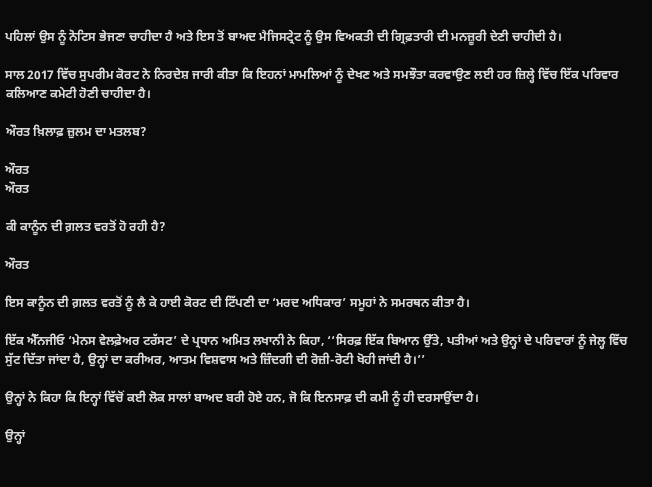ਪਹਿਲਾਂ ਉਸ ਨੂੰ ਨੋਟਿਸ ਭੇਜਣਾ ਚਾਹੀਦਾ ਹੈ ਅਤੇ ਇਸ ਤੋਂ ਬਾਅਦ ਮੈਜਿਸਟ੍ਰੇਟ ਨੂੰ ਉਸ ਵਿਅਕਤੀ ਦੀ ਗ੍ਰਿਫ਼ਤਾਰੀ ਦੀ ਮਨਜ਼ੂਰੀ ਦੇਣੀ ਚਾਹੀਦੀ ਹੈ।

ਸਾਲ 2017 ਵਿੱਚ ਸੁਪਰੀਮ ਕੋਰਟ ਨੇ ਨਿਰਦੇਸ਼ ਜਾਰੀ ਕੀਤਾ ਕਿ ਇਹਨਾਂ ਮਾਮਲਿਆਂ ਨੂੰ ਦੇਖਣ ਅਤੇ ਸਮਝੌਤਾ ਕਰਵਾਉਣ ਲਈ ਹਰ ਜ਼ਿਲ੍ਹੇ ਵਿੱਚ ਇੱਕ ਪਰਿਵਾਰ ਕਲਿਆਣ ਕਮੇਟੀ ਹੋਣੀ ਚਾਹੀਦਾ ਹੈ।

ਔਰਤ ਖ਼ਿਲਾਫ਼ ਜ਼ੁਲਮ ਦਾ ਮਤਲਬ?

ਔਰਤ
ਔਰਤ

ਕੀ ਕਾਨੂੰਨ ਦੀ ਗ਼ਲਤ ਵਰਤੋਂ ਹੋ ਰਹੀ ਹੈ?

ਔਰਤ

ਇਸ ਕਾਨੂੰਨ ਦੀ ਗ਼ਲਤ ਵਰਤੋਂ ਨੂੰ ਲੈ ਕੇ ਹਾਈ ਕੋਰਟ ਦੀ ਟਿੱਪਣੀ ਦਾ ‘ਮਰਦ ਅਧਿਕਾਰ’ ਸਮੂਹਾਂ ਨੇ ਸਮਰਥਨ ਕੀਤਾ ਹੈ।

ਇੱਕ ਐੱਨਜੀਓ ‘ਮੇਨਸ ਵੇਲਫ਼ੇਅਰ ਟਰੱਸਟ’ ਦੇ ਪ੍ਰਧਾਨ ਅਮਿਤ ਲਖਾਨੀ ਨੇ ਕਿਹਾ, ‘‘ਸਿਰਫ਼ ਇੱਕ ਬਿਆਨ ਉੱਤੇ, ਪਤੀਆਂ ਅਤੇ ਉਨ੍ਹਾਂ ਦੇ ਪਰਿਵਾਰਾਂ ਨੂੰ ਜੇਲ੍ਹ ਵਿੱਚ ਸੁੱਟ ਦਿੱਤਾ ਜਾਂਦਾ ਹੈ, ਉਨ੍ਹਾਂ ਦਾ ਕਰੀਅਰ, ਆਤਮ ਵਿਸ਼ਵਾਸ ਅਤੇ ਜ਼ਿੰਦਗੀ ਦੀ ਰੋਜ਼ੀ-ਰੋਟੀ ਖੋਹੀ ਜਾਂਦੀ ਹੈ।’’

ਉਨ੍ਹਾਂ ਨੇ ਕਿਹਾ ਕਿ ਇਨ੍ਹਾਂ ਵਿੱਚੋਂ ਕਈ ਲੋਕ ਸਾਲਾਂ ਬਾਅਦ ਬਰੀ ਹੋਏ ਹਨ, ਜੋ ਕਿ ਇਨਸਾਫ਼ ਦੀ ਕਮੀ ਨੂੰ ਹੀ ਦਰਸਾਉਂਦਾ ਹੈ।

ਉਨ੍ਹਾਂ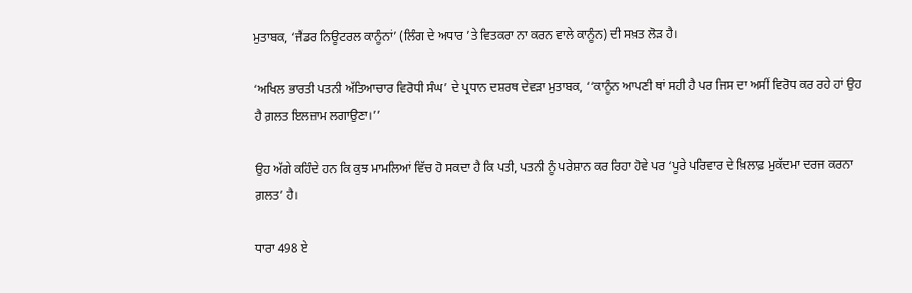ਮੁਤਾਬਕ, ‘ਜੈਂਡਰ ਨਿਊਟਰਲ ਕਾਨੂੰਨਾਂ’ (ਲਿੰਗ ਦੇ ਅਧਾਰ ’ਤੇ ਵਿਤਕਰਾ ਨਾ ਕਰਨ ਵਾਲੇ ਕਾਨੂੰਨ) ਦੀ ਸਖ਼ਤ ਲੋੜ ਹੈ।

‘ਅਖਿਲ ਭਾਰਤੀ ਪਤਨੀ ਅੱਤਿਆਚਾਰ ਵਿਰੋਧੀ ਸੰਘ’ ਦੇ ਪ੍ਰਧਾਨ ਦਸ਼ਰਥ ਦੇਵੜਾ ਮੁਤਾਬਕ, ‘‘ਕਾਨੂੰਨ ਆਪਣੀ ਥਾਂ ਸਹੀ ਹੈ ਪਰ ਜਿਸ ਦਾ ਅਸੀਂ ਵਿਰੋਧ ਕਰ ਰਹੇ ਹਾਂ ਉਹ ਹੈ ਗ਼ਲਤ ਇਲਜ਼ਾਮ ਲਗਾਉਣਾ।’’

ਉਹ ਅੱਗੇ ਕਹਿੰਦੇ ਹਨ ਕਿ ਕੁਝ ਮਾਮਲਿਆਂ ਵਿੱਚ ਹੋ ਸਕਦਾ ਹੈ ਕਿ ਪਤੀ, ਪਤਨੀ ਨੂੰ ਪਰੇਸ਼ਾਨ ਕਰ ਰਿਹਾ ਹੋਵੇ ਪਰ ‘ਪੂਰੇ ਪਰਿਵਾਰ ਦੇ ਖ਼ਿਲਾਫ਼ ਮੁਕੱਦਮਾ ਦਰਜ ਕਰਨਾ ਗ਼ਲਤ’ ਹੈ।

ਧਾਰਾ 498 ਏ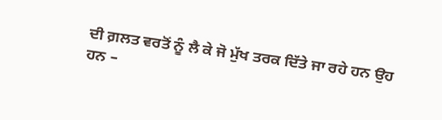ਦੀ ਗ਼ਲਤ ਵਰਤੋਂ ਨੂੰ ਲੈ ਕੇ ਜੋ ਮੁੱਖ ਤਰਕ ਦਿੱਤੇ ਜਾ ਰਹੇ ਹਨ ਉਹ ਹਨ –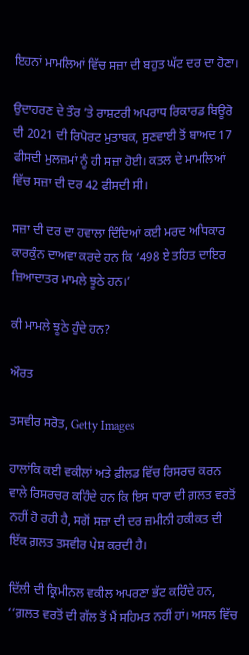ਇਹਨਾਂ ਮਾਮਲਿਆਂ ਵਿੱਚ ਸਜ਼ਾ ਦੀ ਬਹੁਤ ਘੱਟ ਦਰ ਦਾ ਹੋਣਾ।

ਉਦਾਹਰਣ ਦੇ ਤੌਰ ’ਤੇ ਰਾਸ਼ਟਰੀ ਅਪਰਾਧ ਰਿਕਾਰਡ ਬਿਊਰੋ ਦੀ 2021 ਦੀ ਰਿਪੋਰਟ ਮੁਤਾਬਕ, ਸੁਣਵਾਈ ਤੋਂ ਬਾਅਦ 17 ਫੀਸਦੀ ਮੁਲਜ਼ਮਾਂ ਨੂੰ ਹੀ ਸਜ਼ਾ ਹੋਈ। ਕਤਲ ਦੇ ਮਾਮਲਿਆਂ ਵਿੱਚ ਸਜ਼ਾ ਦੀ ਦਰ 42 ਫੀਸਦੀ ਸੀ।

ਸਜ਼ਾ ਦੀ ਦਰ ਦਾ ਹਵਾਲਾ ਦਿੰਦਿਆਂ ਕਈ ਮਰਦ ਅਧਿਕਾਰ ਕਾਰਕੁੰਨ ਦਾਅਵਾ ਕਰਦੇ ਹਨ ਕਿ ‘498 ਏ ਤਹਿਤ ਦਾਇਰ ਜ਼ਿਆਦਾਤਰ ਮਾਮਲੇ ਝੂਠੇ ਹਨ।’

ਕੀ ਮਾਮਲੇ ਝੂਠੇ ਹੁੰਦੇ ਹਨ?

ਔਰਤ

ਤਸਵੀਰ ਸਰੋਤ, Getty Images

ਹਾਲਾਂਕਿ ਕਈ ਵਕੀਲਾਂ ਅਤੇ ਫ਼ੀਲਡ ਵਿੱਚ ਰਿਸਰਚ ਕਰਨ ਵਾਲੇ ਰਿਸਰਚਰ ਕਹਿੰਦੇ ਹਨ ਕਿ ਇਸ ਧਾਰਾ ਦੀ ਗ਼ਲਤ ਵਰਤੋਂ ਨਹੀਂ ਹੋ ਰਹੀ ਹੈ, ਸਗੋਂ ਸਜ਼ਾ ਦੀ ਦਰ ਜ਼ਮੀਨੀ ਹਕੀਕਤ ਦੀ ਇੱਕ ਗ਼ਲਤ ਤਸਵੀਰ ਪੇਸ਼ ਕਰਦੀ ਹੈ।

ਦਿੱਲੀ ਦੀ ਕ੍ਰਿਮੀਨਲ ਵਕੀਲ ਅਪਰਣਾ ਭੱਟ ਕਹਿੰਦੇ ਹਨ, ‘‘ਗ਼ਲਤ ਵਰਤੋਂ ਦੀ ਗੱਲ ਤੋਂ ਮੈਂ ਸਹਿਮਤ ਨਹੀਂ ਹਾਂ। ਅਸਲ ਵਿੱਚ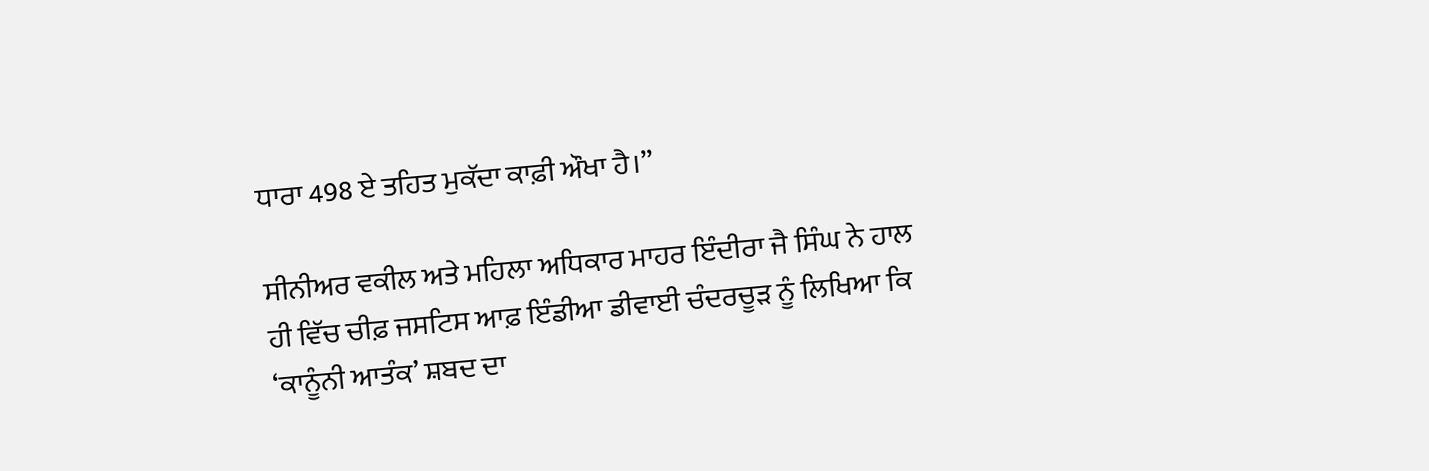ਧਾਰਾ 498 ਏ ਤਹਿਤ ਮੁਕੱਦਾ ਕਾਫ਼ੀ ਔਖਾ ਹੈ।’’

ਸੀਨੀਅਰ ਵਕੀਲ ਅਤੇ ਮਹਿਲਾ ਅਧਿਕਾਰ ਮਾਹਰ ਇੰਦੀਰਾ ਜੈ ਸਿੰਘ ਨੇ ਹਾਲ ਹੀ ਵਿੱਚ ਚੀਫ਼ ਜਸਟਿਸ ਆਫ਼ ਇੰਡੀਆ ਡੀਵਾਈ ਚੰਦਰਚੂੜ ਨੂੰ ਲਿਖਿਆ ਕਿ ‘ਕਾਨੂੰਨੀ ਆਤੰਕ’ ਸ਼ਬਦ ਦਾ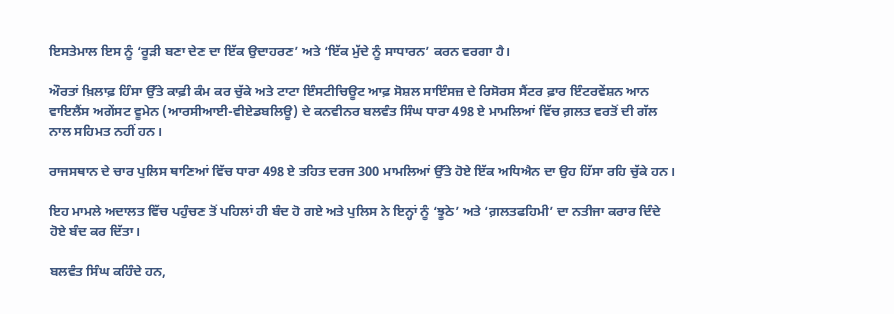ਇਸਤੇਮਾਲ ਇਸ ਨੂੰ ‘ਰੂੜੀ ਬਣਾ ਦੇਣ ਦਾ ਇੱਕ ਉਦਾਹਰਣ’ ਅਤੇ ‘ਇੱਕ ਮੁੱਦੇ ਨੂੰ ਸਾਧਾਰਨ’ ਕਰਨ ਵਰਗਾ ਹੈ।

ਔਰਤਾਂ ਖ਼ਿਲਾਫ਼ ਹਿੰਸਾ ਉੱਤੇ ਕਾਫ਼ੀ ਕੰਮ ਕਰ ਚੁੱਕੇ ਅਤੇ ਟਾਟਾ ਇੰਸਟੀਚਿਊਟ ਆਫ਼ ਸੋਸ਼ਲ ਸਾਇੰਸਜ਼ ਦੇ ਰਿਸੋਰਸ ਸੈਂਟਰ ਫ਼ਾਰ ਇੰਟਰਵੇਂਸ਼ਨ ਆਨ ਵਾਇਲੈਂਸ ਅਗੇਂਸਟ ਵੂਮੇਨ (ਆਰਸੀਆਈ-ਵੀਏਡਬਲਿਊ) ਦੇ ਕਨਵੀਨਰ ਬਲਵੰਤ ਸਿੰਘ ਧਾਰਾ 498 ਏ ਮਾਮਲਿਆਂ ਵਿੱਚ ਗ਼ਲਤ ਵਰਤੋਂ ਦੀ ਗੱਲ ਨਾਲ ਸਹਿਮਤ ਨਹੀਂ ਹਨ।

ਰਾਜਸਥਾਨ ਦੇ ਚਾਰ ਪੁਲਿਸ ਥਾਣਿਆਂ ਵਿੱਚ ਧਾਰਾ 498 ਏ ਤਹਿਤ ਦਰਜ 300 ਮਾਮਲਿਆਂ ਉੱਤੇ ਹੋਏ ਇੱਕ ਅਧਿਐਨ ਦਾ ਉਹ ਹਿੱਸਾ ਰਹਿ ਚੁੱਕੇ ਹਨ।

ਇਹ ਮਾਮਲੇ ਅਦਾਲਤ ਵਿੱਚ ਪਹੁੰਚਣ ਤੋਂ ਪਹਿਲਾਂ ਹੀ ਬੰਦ ਹੋ ਗਏ ਅਤੇ ਪੁਲਿਸ ਨੇ ਇਨ੍ਹਾਂ ਨੂੰ ‘ਝੂਠੇ’ ਅਤੇ ‘ਗ਼ਲਤਫਹਿਮੀ’ ਦਾ ਨਤੀਜਾ ਕਰਾਰ ਦਿੰਦੇ ਹੋਏ ਬੰਦ ਕਰ ਦਿੱਤਾ।

ਬਲਵੰਤ ਸਿੰਘ ਕਹਿੰਦੇ ਹਨ,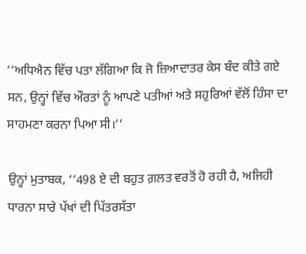‘‘ਅਧਿਐਨ ਵਿੱਚ ਪਤਾ ਲੱਗਿਆ ਕਿ ਜੋ ਜ਼ਿਆਦਾਤਰ ਕੇਸ ਬੰਦ ਕੀਤੇ ਗਏ ਸਨ, ਉਨ੍ਹਾਂ ਵਿੱਚ ਔਰਤਾਂ ਨੂੰ ਆਪਣੇ ਪਤੀਆਂ ਅਤੇ ਸਹੁਰਿਆਂ ਵੱਲੋਂ ਹਿੰਸਾ ਦਾ ਸਾਹਮਣਾ ਕਰਨਾ ਪਿਆ ਸੀ।’’

ਉਨ੍ਹਾਂ ਮੁਤਾਬਕ, ‘‘498 ਏ ਦੀ ਬਹੁਤ ਗ਼ਲਤ ਵਰਤੋਂ ਹੋ ਰਹੀ ਹੈ, ਅਜਿਹੀ ਧਾਰਨਾ ਸਾਰੇ ਪੱਖਾਂ ਦੀ ਪਿੱਤਰਸੱਤਾ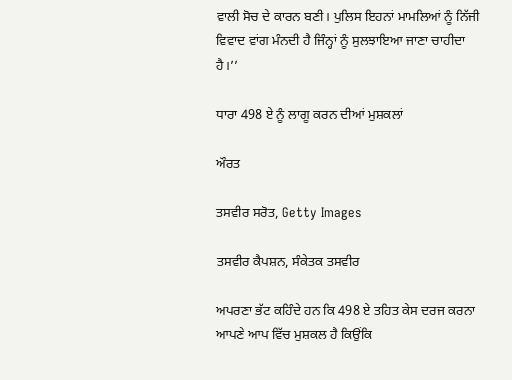ਵਾਲੀ ਸੋਚ ਦੇ ਕਾਰਨ ਬਣੀ। ਪੁਲਿਸ ਇਹਨਾਂ ਮਾਮਲਿਆਂ ਨੂੰ ਨਿੱਜੀ ਵਿਵਾਦ ਵਾਂਗ ਮੰਨਦੀ ਹੈ ਜਿੰਨ੍ਹਾਂ ਨੂੰ ਸੁਲਝਾਇਆ ਜਾਣਾ ਚਾਹੀਦਾ ਹੈ।’’

ਧਾਰਾ 498 ਏ ਨੂੰ ਲਾਗੂ ਕਰਨ ਦੀਆਂ ਮੁਸ਼ਕਲਾਂ

ਔਰਤ

ਤਸਵੀਰ ਸਰੋਤ, Getty Images

ਤਸਵੀਰ ਕੈਪਸ਼ਨ, ਸੰਕੇਤਕ ਤਸਵੀਰ

ਅਪਰਣਾ ਭੱਟ ਕਹਿੰਦੇ ਹਨ ਕਿ 498 ਏ ਤਹਿਤ ਕੇਸ ਦਰਜ ਕਰਨਾ ਆਪਣੇ ਆਪ ਵਿੱਚ ਮੁਸ਼ਕਲ ਹੈ ਕਿਉਂਕਿ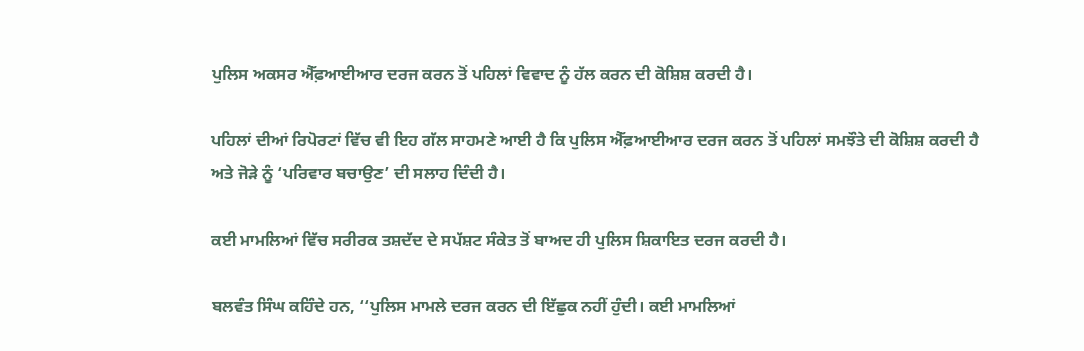ਪੁਲਿਸ ਅਕਸਰ ਐੱਫ਼ਆਈਆਰ ਦਰਜ ਕਰਨ ਤੋਂ ਪਹਿਲਾਂ ਵਿਵਾਦ ਨੂੰ ਹੱਲ ਕਰਨ ਦੀ ਕੋਸ਼ਿਸ਼ ਕਰਦੀ ਹੈ।

ਪਹਿਲਾਂ ਦੀਆਂ ਰਿਪੋਰਟਾਂ ਵਿੱਚ ਵੀ ਇਹ ਗੱਲ ਸਾਹਮਣੇ ਆਈ ਹੈ ਕਿ ਪੁਲਿਸ ਐੱਫ਼ਆਈਆਰ ਦਰਜ ਕਰਨ ਤੋਂ ਪਹਿਲਾਂ ਸਮਝੌਤੇ ਦੀ ਕੋਸ਼ਿਸ਼ ਕਰਦੀ ਹੈ ਅਤੇ ਜੋੜੇ ਨੂੰ ‘ਪਰਿਵਾਰ ਬਚਾਉਣ’ ਦੀ ਸਲਾਹ ਦਿੰਦੀ ਹੈ।

ਕਈ ਮਾਮਲਿਆਂ ਵਿੱਚ ਸਰੀਰਕ ਤਸ਼ਦੱਦ ਦੇ ਸਪੱਸ਼ਟ ਸੰਕੇਤ ਤੋਂ ਬਾਅਦ ਹੀ ਪੁਲਿਸ ਸ਼ਿਕਾਇਤ ਦਰਜ ਕਰਦੀ ਹੈ।

ਬਲਵੰਤ ਸਿੰਘ ਕਹਿੰਦੇ ਹਨ, ‘‘ਪੁਲਿਸ ਮਾਮਲੇ ਦਰਜ ਕਰਨ ਦੀ ਇੱਛੁਕ ਨਹੀਂ ਹੁੰਦੀ। ਕਈ ਮਾਮਲਿਆਂ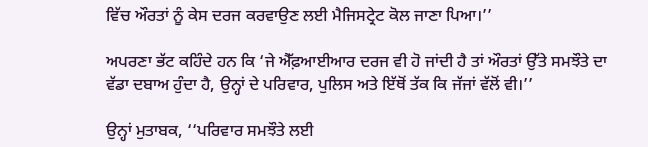ਵਿੱਚ ਔਰਤਾਂ ਨੂੰ ਕੇਸ ਦਰਜ ਕਰਵਾਉਣ ਲਈ ਮੈਜਿਸਟ੍ਰੇਟ ਕੋਲ ਜਾਣਾ ਪਿਆ।’’

ਅਪਰਣਾ ਭੱਟ ਕਹਿੰਦੇ ਹਨ ਕਿ ‘ਜੇ ਐੱਫ਼ਆਈਆਰ ਦਰਜ ਵੀ ਹੋ ਜਾਂਦੀ ਹੈ ਤਾਂ ਔਰਤਾਂ ਉੱਤੇ ਸਮਝੌਤੇ ਦਾ ਵੱਡਾ ਦਬਾਅ ਹੁੰਦਾ ਹੈ, ਉਨ੍ਹਾਂ ਦੇ ਪਰਿਵਾਰ, ਪੁਲਿਸ ਅਤੇ ਇੱਥੋਂ ਤੱਕ ਕਿ ਜੱਜਾਂ ਵੱਲੋਂ ਵੀ।’’

ਉਨ੍ਹਾਂ ਮੁਤਾਬਕ, ‘‘ਪਰਿਵਾਰ ਸਮਝੌਤੇ ਲਈ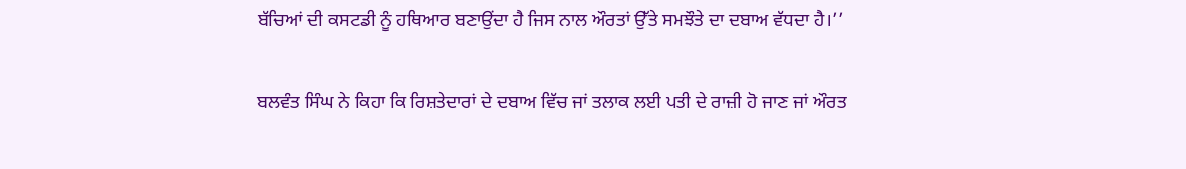ਬੱਚਿਆਂ ਦੀ ਕਸਟਡੀ ਨੂੰ ਹਥਿਆਰ ਬਣਾਉਂਦਾ ਹੈ ਜਿਸ ਨਾਲ ਔਰਤਾਂ ਉੱਤੇ ਸਮਝੌਤੇ ਦਾ ਦਬਾਅ ਵੱਧਦਾ ਹੈ।’’

ਬਲਵੰਤ ਸਿੰਘ ਨੇ ਕਿਹਾ ਕਿ ਰਿਸ਼ਤੇਦਾਰਾਂ ਦੇ ਦਬਾਅ ਵਿੱਚ ਜਾਂ ਤਲਾਕ ਲਈ ਪਤੀ ਦੇ ਰਾਜ਼ੀ ਹੋ ਜਾਣ ਜਾਂ ਔਰਤ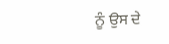ਨੂੰ ਉਸ ਦੇ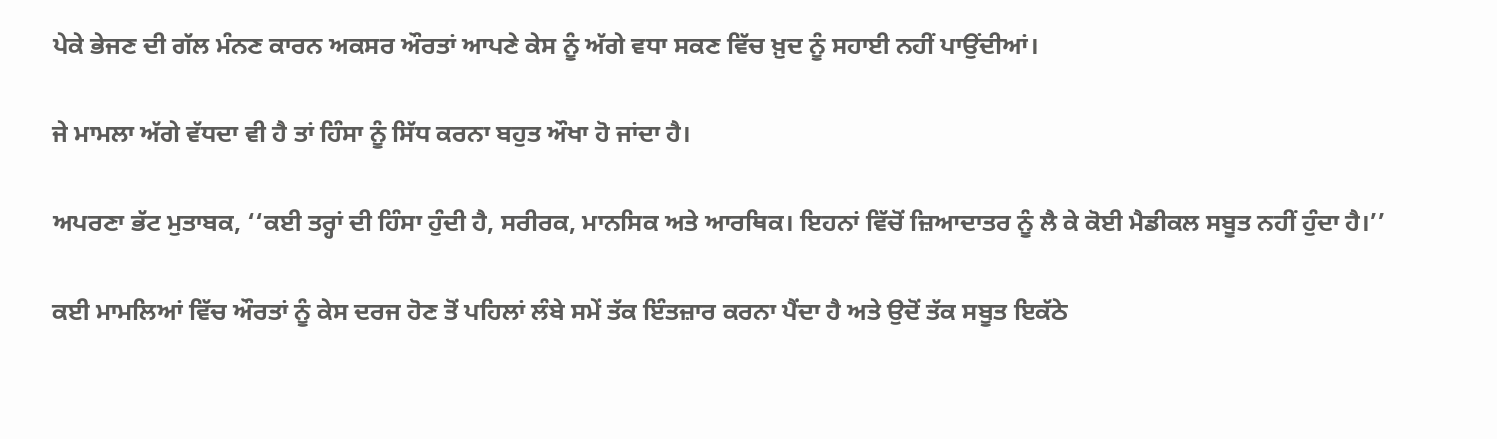ਪੇਕੇ ਭੇਜਣ ਦੀ ਗੱਲ ਮੰਨਣ ਕਾਰਨ ਅਕਸਰ ਔਰਤਾਂ ਆਪਣੇ ਕੇਸ ਨੂੰ ਅੱਗੇ ਵਧਾ ਸਕਣ ਵਿੱਚ ਖ਼ੁਦ ਨੂੰ ਸਹਾਈ ਨਹੀਂ ਪਾਉਂਦੀਆਂ।

ਜੇ ਮਾਮਲਾ ਅੱਗੇ ਵੱਧਦਾ ਵੀ ਹੈ ਤਾਂ ਹਿੰਸਾ ਨੂੰ ਸਿੱਧ ਕਰਨਾ ਬਹੁਤ ਔਖਾ ਹੋ ਜਾਂਦਾ ਹੈ।

ਅਪਰਣਾ ਭੱਟ ਮੁਤਾਬਕ, ‘‘ਕਈ ਤਰ੍ਹਾਂ ਦੀ ਹਿੰਸਾ ਹੁੰਦੀ ਹੈ, ਸਰੀਰਕ, ਮਾਨਸਿਕ ਅਤੇ ਆਰਥਿਕ। ਇਹਨਾਂ ਵਿੱਚੋਂ ਜ਼ਿਆਦਾਤਰ ਨੂੰ ਲੈ ਕੇ ਕੋਈ ਮੈਡੀਕਲ ਸਬੂਤ ਨਹੀਂ ਹੁੰਦਾ ਹੈ।’’

ਕਈ ਮਾਮਲਿਆਂ ਵਿੱਚ ਔਰਤਾਂ ਨੂੰ ਕੇਸ ਦਰਜ ਹੋਣ ਤੋਂ ਪਹਿਲਾਂ ਲੰਬੇ ਸਮੇਂ ਤੱਕ ਇੰਤਜ਼ਾਰ ਕਰਨਾ ਪੈਂਦਾ ਹੈ ਅਤੇ ਉਦੋਂ ਤੱਕ ਸਬੂਤ ਇਕੱਠੇ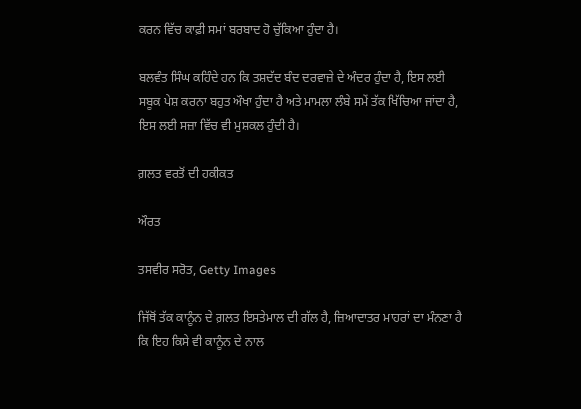ਕਰਨ ਵਿੱਚ ਕਾਫ਼ੀ ਸਮਾਂ ਬਰਬਾਦ ਹੋ ਚੁੱਕਿਆ ਹੁੰਦਾ ਹੈ।

ਬਲਵੰਤ ਸਿੰਘ ਕਹਿੰਦੇ ਹਨ ਕਿ ਤਸ਼ਦੱਦ ਬੰਦ ਦਰਵਾਜ਼ੇ ਦੇ ਅੰਦਰ ਹੁੰਦਾ ਹੈ, ਇਸ ਲਈ ਸਬੂਕ ਪੇਸ਼ ਕਰਨਾ ਬਹੁਤ ਔਖਾ ਹੁੰਦਾ ਹੈ ਅਤੇ ਮਾਮਲਾ ਲੰਬੇ ਸਮੇਂ ਤੱਕ ਖਿੱਚਿਆ ਜਾਂਦਾ ਹੈ, ਇਸ ਲਈ ਸਜ਼ਾ ਵਿੱਚ ਵੀ ਮੁਸ਼ਕਲ ਹੁੰਦੀ ਹੈ।

ਗ਼ਲਤ ਵਰਤੋਂ ਦੀ ਹਕੀਕਤ

ਔਰਤ

ਤਸਵੀਰ ਸਰੋਤ, Getty Images

ਜਿੱਥੋਂ ਤੱਕ ਕਾਨੂੰਨ ਦੇ ਗ਼ਲਤ ਇਸਤੇਮਾਲ ਦੀ ਗੱਲ ਹੈ, ਜ਼ਿਆਦਾਤਰ ਮਾਹਰਾਂ ਦਾ ਮੰਨਣਾ ਹੈ ਕਿ ਇਹ ਕਿਸੇ ਵੀ ਕਾਨੂੰਨ ਦੇ ਨਾਲ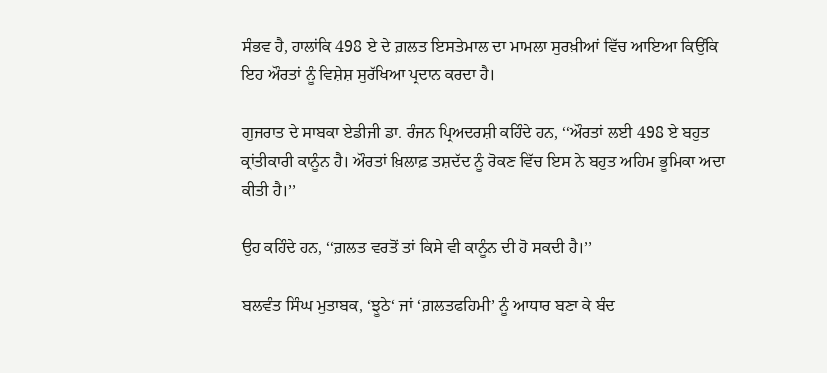ਸੰਭਵ ਹੈ, ਹਾਲਾਂਕਿ 498 ਏ ਦੇ ਗ਼ਲਤ ਇਸਤੇਮਾਲ ਦਾ ਮਾਮਲਾ ਸੁਰਖ਼ੀਆਂ ਵਿੱਚ ਆਇਆ ਕਿਉਂਕਿ ਇਹ ਔਰਤਾਂ ਨੂੰ ਵਿਸ਼ੇਸ਼ ਸੁਰੱਖਿਆ ਪ੍ਰਦਾਨ ਕਰਦਾ ਹੈ।

ਗੁਜਰਾਤ ਦੇ ਸਾਬਕਾ ਏਡੀਜੀ ਡਾ. ਰੰਜਨ ਪ੍ਰਿਅਦਰਸ਼ੀ ਕਹਿੰਦੇ ਹਨ, ‘‘ਔਰਤਾਂ ਲਈ 498 ਏ ਬਹੁਤ ਕ੍ਰਾਂਤੀਕਾਰੀ ਕਾਨੂੰਨ ਹੈ। ਔਰਤਾਂ ਖ਼ਿਲਾਫ਼ ਤਸ਼ਦੱਦ ਨੂੰ ਰੋਕਣ ਵਿੱਚ ਇਸ ਨੇ ਬਹੁਤ ਅਹਿਮ ਭੂਮਿਕਾ ਅਦਾ ਕੀਤੀ ਹੈ।’’

ਉਹ ਕਹਿੰਦੇ ਹਨ, ‘‘ਗ਼ਲਤ ਵਰਤੋਂ ਤਾਂ ਕਿਸੇ ਵੀ ਕਾਨੂੰਨ ਦੀ ਹੋ ਸਕਦੀ ਹੈ।’’

ਬਲਵੰਤ ਸਿੰਘ ਮੁਤਾਬਕ, ‘ਝੂਠੇ‘ ਜਾਂ ‘ਗ਼ਲਤਫਹਿਮੀ’ ਨੂੰ ਆਧਾਰ ਬਣਾ ਕੇ ਬੰਦ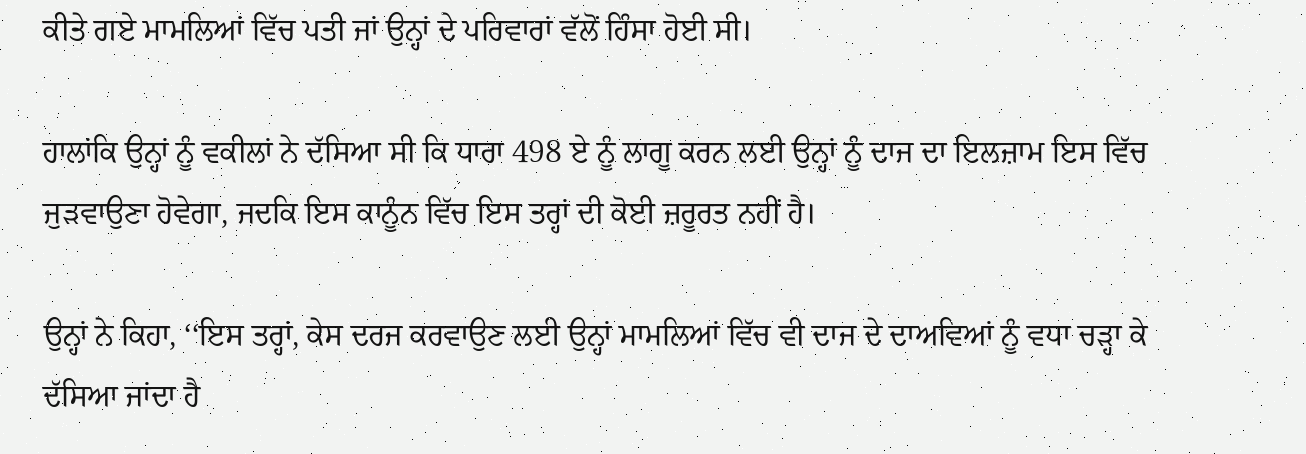ਕੀਤੇ ਗਏ ਮਾਮਲਿਆਂ ਵਿੱਚ ਪਤੀ ਜਾਂ ਉਨ੍ਹਾਂ ਦੇ ਪਰਿਵਾਰਾਂ ਵੱਲੋਂ ਹਿੰਸਾ ਹੋਈ ਸੀ।

ਹਾਲਾਂਕਿ ਉਨ੍ਹਾਂ ਨੂੰ ਵਕੀਲਾਂ ਨੇ ਦੱਸਿਆ ਸੀ ਕਿ ਧਾਰਾ 498 ਏ ਨੂੰ ਲਾਗੂ ਕਰਨ ਲਈ ਉਨ੍ਹਾਂ ਨੂੰ ਦਾਜ ਦਾ ਇਲਜ਼ਾਮ ਇਸ ਵਿੱਚ ਜੁੜਵਾਉਣਾ ਹੋਵੇਗਾ, ਜਦਕਿ ਇਸ ਕਾਨੂੰਨ ਵਿੱਚ ਇਸ ਤਰ੍ਹਾਂ ਦੀ ਕੋਈ ਜ਼ਰੂਰਤ ਨਹੀਂ ਹੈ।

ਉਨ੍ਹਾਂ ਨੇ ਕਿਹਾ, ‘‘ਇਸ ਤਰ੍ਹਾਂ, ਕੇਸ ਦਰਜ ਕਰਵਾਉਣ ਲਈ ਉਨ੍ਹਾਂ ਮਾਮਲਿਆਂ ਵਿੱਚ ਵੀ ਦਾਜ ਦੇ ਦਾਅਵਿਆਂ ਨੂੰ ਵਧਾ ਚੜ੍ਹਾ ਕੇ ਦੱਸਿਆ ਜਾਂਦਾ ਹੈ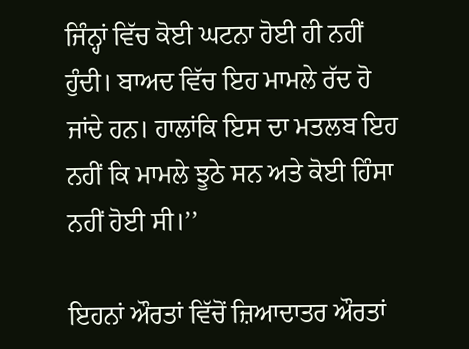ਜਿੰਨ੍ਹਾਂ ਵਿੱਚ ਕੋਈ ਘਟਨਾ ਹੋਈ ਹੀ ਨਹੀਂ ਹੁੰਦੀ। ਬਾਅਦ ਵਿੱਚ ਇਹ ਮਾਮਲੇ ਰੱਦ ਹੋ ਜਾਂਦੇ ਹਨ। ਹਾਲਾਂਕਿ ਇਸ ਦਾ ਮਤਲਬ ਇਹ ਨਹੀਂ ਕਿ ਮਾਮਲੇ ਝੂਠੇ ਸਨ ਅਤੇ ਕੋਈ ਹਿੰਸਾ ਨਹੀਂ ਹੋਈ ਸੀ।’’

ਇਹਨਾਂ ਔਰਤਾਂ ਵਿੱਚੋਂ ਜ਼ਿਆਦਾਤਰ ਔਰਤਾਂ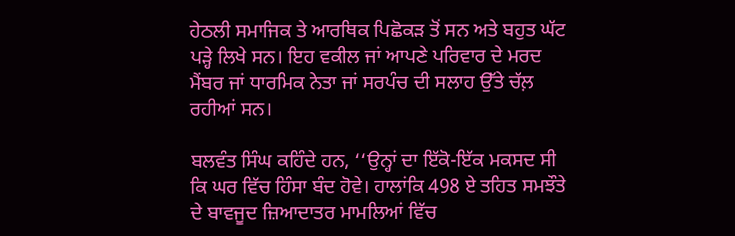ਹੇਠਲੀ ਸਮਾਜਿਕ ਤੇ ਆਰਥਿਕ ਪਿਛੋਕੜ ਤੋਂ ਸਨ ਅਤੇ ਬਹੁਤ ਘੱਟ ਪੜ੍ਹੇ ਲਿਖੇ ਸਨ। ਇਹ ਵਕੀਲ ਜਾਂ ਆਪਣੇ ਪਰਿਵਾਰ ਦੇ ਮਰਦ ਮੈਂਬਰ ਜਾਂ ਧਾਰਮਿਕ ਨੇਤਾ ਜਾਂ ਸਰਪੰਚ ਦੀ ਸਲਾਹ ਉੱਤੇ ਚੱਲ਼ ਰਹੀਆਂ ਸਨ।

ਬਲਵੰਤ ਸਿੰਘ ਕਹਿੰਦੇ ਹਨ, ‘‘ਉਨ੍ਹਾਂ ਦਾ ਇੱਕੋ-ਇੱਕ ਮਕਸਦ ਸੀ ਕਿ ਘਰ ਵਿੱਚ ਹਿੰਸਾ ਬੰਦ ਹੋਵੇ। ਹਾਲਾਂਕਿ 498 ਏ ਤਹਿਤ ਸਮਝੌਤੇ ਦੇ ਬਾਵਜੂਦ ਜ਼ਿਆਦਾਤਰ ਮਾਮਲਿਆਂ ਵਿੱਚ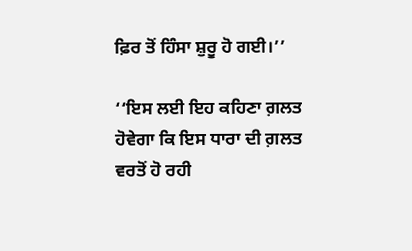ਫ਼ਿਰ ਤੋਂ ਹਿੰਸਾ ਸ਼ੁਰੂ ਹੋ ਗਈ।’’

‘‘ਇਸ ਲਈ ਇਹ ਕਹਿਣਾ ਗ਼ਲਤ ਹੋਵੇਗਾ ਕਿ ਇਸ ਧਾਰਾ ਦੀ ਗ਼ਲਤ ਵਰਤੋਂ ਹੋ ਰਹੀ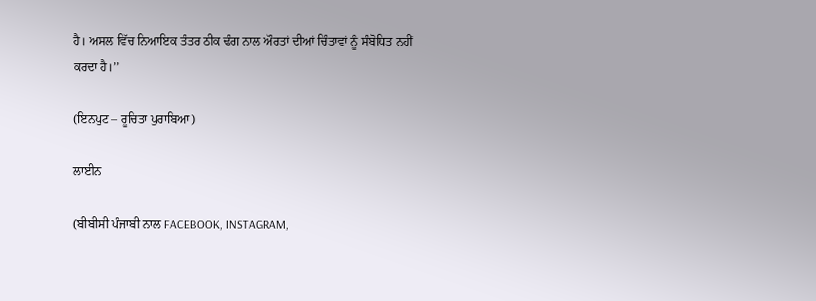ਹੈ। ਅਸਲ ਵਿੱਚ ਨਿਆਇਕ ਤੰਤਰ ਠੀਕ ਢੰਗ ਨਾਲ ਔਰਤਾਂ ਦੀਆਂ ਚਿੰਤਾਵਾਂ ਨੂੰ ਸੰਬੋਧਿਤ ਨਹੀਂ ਕਰਦਾ ਹੈ।’’

(ਇਨਪੁਟ – ਰੂਚਿਤਾ ਪੁਰਾਬਿਆ)

ਲਾਈਨ

(ਬੀਬੀਸੀ ਪੰਜਾਬੀ ਨਾਲ FACEBOOK, INSTAGRAM,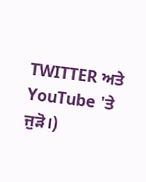TWITTER ਅਤੇ YouTube 'ਤੇ ਜੁੜੋ।)